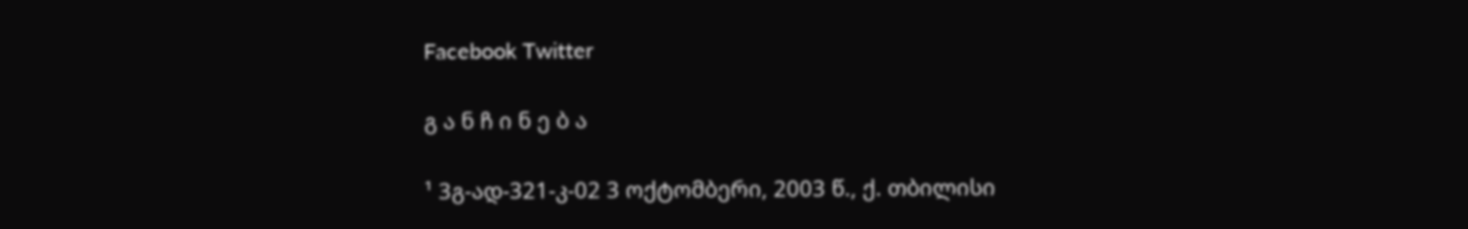Facebook Twitter

გ ა ნ ჩ ი ნ ე ბ ა

¹ 3გ-ად-321-კ-02 3 ოქტომბერი, 2003 წ., ქ. თბილისი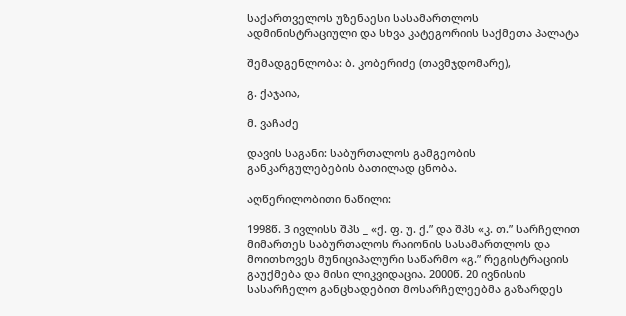საქართველოს უზენაესი სასამართლოს ადმინისტრაციული და სხვა კატეგორიის საქმეთა პალატა

შემადგენლობა: ბ. კობერიძე (თავმჯდომარე),

გ. ქაჯაია,

მ. ვაჩაძე

დავის საგანი: საბურთალოს გამგეობის განკარგულებების ბათილად ცნობა.

აღწერილობითი ნაწილი:

1998წ. 3 ივლისს შპს _ «ქ. ფ. უ. ქ.” და შპს «კ. თ.” სარჩელით მიმართეს საბურთალოს რაიონის სასამართლოს და მოითხოვეს მუნიციპალური საწარმო «გ.” რეგისტრაციის გაუქმება და მისი ლიკვიდაცია. 2000წ. 20 ივნისის სასარჩელო განცხადებით მოსარჩელეებმა გაზარდეს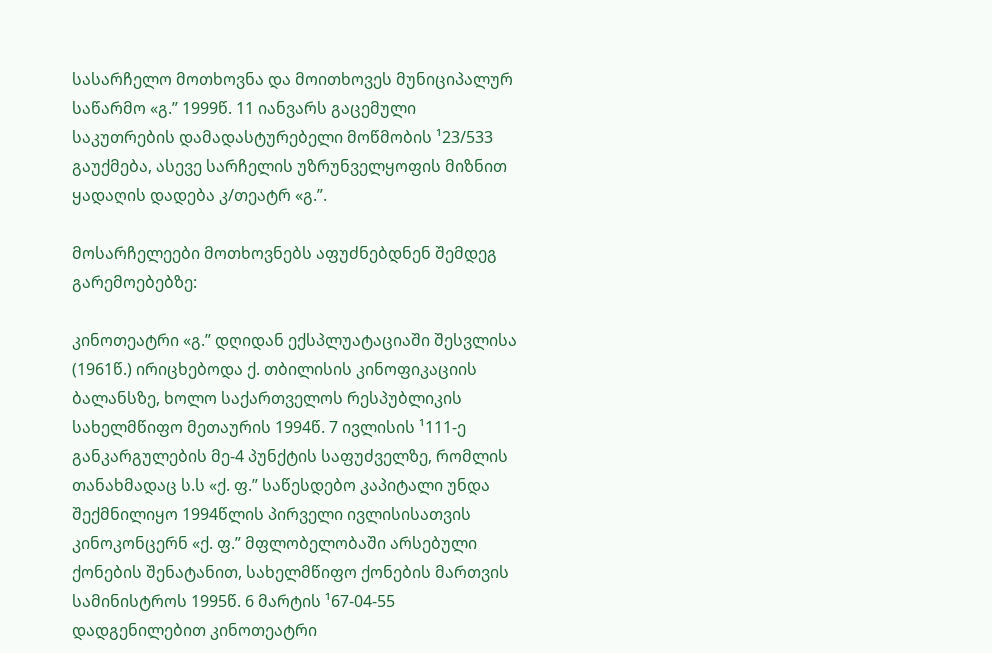სასარჩელო მოთხოვნა და მოითხოვეს მუნიციპალურ საწარმო «გ.” 1999წ. 11 იანვარს გაცემული საკუთრების დამადასტურებელი მოწმობის ¹23/533 გაუქმება, ასევე სარჩელის უზრუნველყოფის მიზნით ყადაღის დადება კ/თეატრ «გ.”.

მოსარჩელეები მოთხოვნებს აფუძნებდნენ შემდეგ გარემოებებზე:

კინოთეატრი «გ.” დღიდან ექსპლუატაციაში შესვლისა (1961წ.) ირიცხებოდა ქ. თბილისის კინოფიკაციის ბალანსზე, ხოლო საქართველოს რესპუბლიკის სახელმწიფო მეთაურის 1994წ. 7 ივლისის ¹111-ე განკარგულების მე-4 პუნქტის საფუძველზე, რომლის თანახმადაც ს.ს «ქ. ფ.” საწესდებო კაპიტალი უნდა შექმნილიყო 1994წლის პირველი ივლისისათვის კინოკონცერნ «ქ. ფ.” მფლობელობაში არსებული ქონების შენატანით, სახელმწიფო ქონების მართვის სამინისტროს 1995წ. 6 მარტის ¹67-04-55 დადგენილებით კინოთეატრი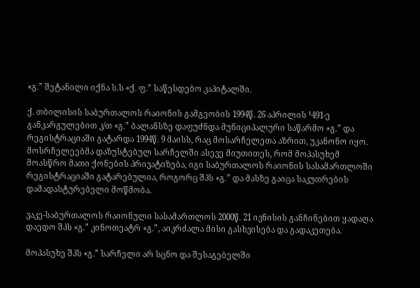«გ.” შეტანილი იქნა ს.ს «ქ. ფ.” საწესდებო კაპიტალში.

ქ. თბილისის საბურთალოს რაიონის გამგეობის 1994წ. 26 აპრილის ¹491-ე განკარგულებით კ/თ «გ.” ბალანსზე დაფუძნდა მუნიციპალური საწარმო «გ.” და რეგისტრაციაში გატარდა 1994წ. 9 მაისს, რაც მოსარჩელეთა აზრით, უკანონო იყო. მოსრჩელეებმა დაზუსტებულ სარჩელში ასევე მიუთითეს, რომ მოპასუხემ მოასწრო მათი ქონების პრივატიზება, იგი საბურთალოს რაიონის სასამართლოში რეგისტრაციაში გატარებულია, როგორც შპს «გ.” და მასზე გაიცა საკუთრების დამადასტურებელი მოწმობა.

ვაკე-საბურთალოს რაიონული სასამართლოს 2000წ. 21 ივნისის განჩინებით ყადაღა დაედო შპს «გ.” კინოთეატრ «გ.”, აიკრძალა მისი გასხვისება და გადაკეთება.

მოპასუხე შპს «გ.” სარჩელი არ სცნო და შესაგებელში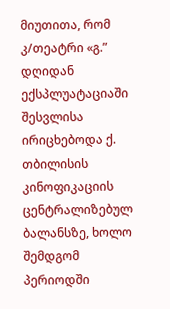მიუთითა, რომ კ/თეატრი «გ.” დღიდან ექსპლუატაციაში შესვლისა ირიცხებოდა ქ. თბილისის კინოფიკაციის ცენტრალიზებულ ბალანსზე, ხოლო შემდგომ პერიოდში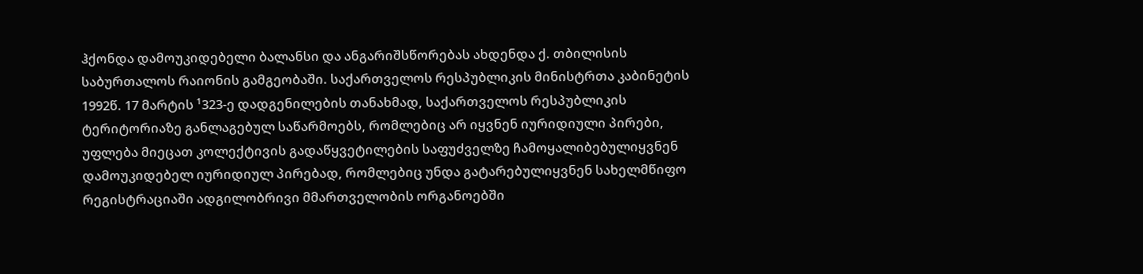ჰქონდა დამოუკიდებელი ბალანსი და ანგარიშსწორებას ახდენდა ქ. თბილისის საბურთალოს რაიონის გამგეობაში. საქართველოს რესპუბლიკის მინისტრთა კაბინეტის 1992წ. 17 მარტის ¹323-ე დადგენილების თანახმად, საქართველოს რესპუბლიკის ტერიტორიაზე განლაგებულ საწარმოებს, რომლებიც არ იყვნენ იურიდიული პირები, უფლება მიეცათ კოლექტივის გადაწყვეტილების საფუძველზე ჩამოყალიბებულიყვნენ დამოუკიდებელ იურიდიულ პირებად, რომლებიც უნდა გატარებულიყვნენ სახელმწიფო რეგისტრაციაში ადგილობრივი მმართველობის ორგანოებში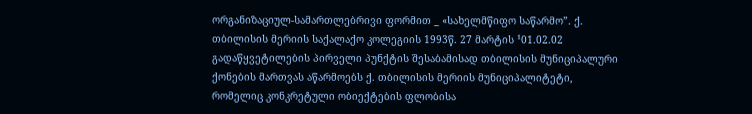ორგანიზაციულ-სამართლებრივი ფორმით _ «სახელმწიფო საწარმო”. ქ. თბილისის მერიის საქალაქო კოლეგიის 1993წ. 27 მარტის ¹01.02.02 გადაწყვეტილების პირველი პუნქტის შესაბამისად თბილისის მუნიციპალური ქონების მართვას აწარმოებს ქ. თბილისის მერიის მუნიციპალიტეტი, რომელიც კონკრეტული ობიექტების ფლობისა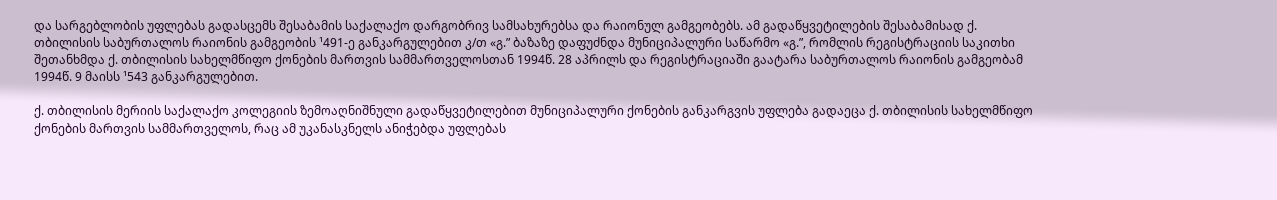და სარგებლობის უფლებას გადასცემს შესაბამის საქალაქო დარგობრივ სამსახურებსა და რაიონულ გამგეობებს. ამ გადაწყვეტილების შესაბამისად ქ. თბილისის საბურთალოს რაიონის გამგეობის ¹491-ე განკარგულებით კ/თ «გ.” ბაზაზე დაფუძნდა მუნიციპალური საწარმო «გ.”, რომლის რეგისტრაციის საკითხი შეთანხმდა ქ. თბილისის სახელმწიფო ქონების მართვის სამმართველოსთან 1994წ. 28 აპრილს და რეგისტრაციაში გაატარა საბურთალოს რაიონის გამგეობამ 1994წ. 9 მაისს ¹543 განკარგულებით.

ქ. თბილისის მერიის საქალაქო კოლეგიის ზემოაღნიშნული გადაწყვეტილებით მუნიციპალური ქონების განკარგვის უფლება გადაეცა ქ. თბილისის სახელმწიფო ქონების მართვის სამმართველოს, რაც ამ უკანასკნელს ანიჭებდა უფლებას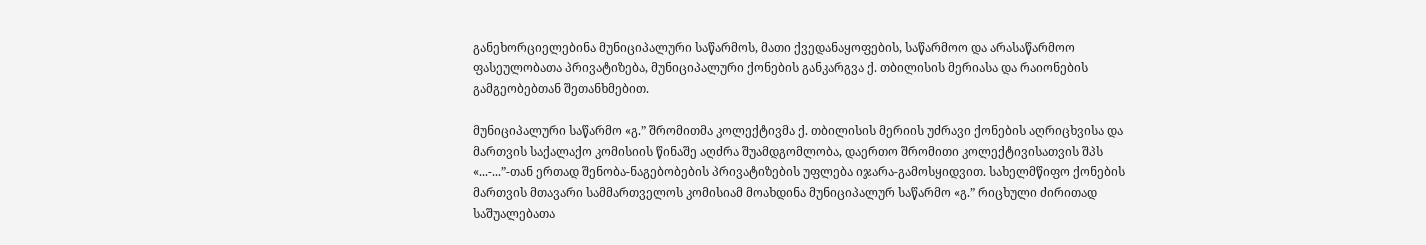განეხორციელებინა მუნიციპალური საწარმოს, მათი ქვედანაყოფების, საწარმოო და არასაწარმოო ფასეულობათა პრივატიზება, მუნიციპალური ქონების განკარგვა ქ. თბილისის მერიასა და რაიონების გამგეობებთან შეთანხმებით.

მუნიციპალური საწარმო «გ.” შრომითმა კოლექტივმა ქ. თბილისის მერიის უძრავი ქონების აღრიცხვისა და მართვის საქალაქო კომისიის წინაშე აღძრა შუამდგომლობა, დაერთო შრომითი კოლექტივისათვის შპს «...-...”-თან ერთად შენობა-ნაგებობების პრივატიზების უფლება იჯარა-გამოსყიდვით. სახელმწიფო ქონების მართვის მთავარი სამმართველოს კომისიამ მოახდინა მუნიციპალურ საწარმო «გ.” რიცხული ძირითად საშუალებათა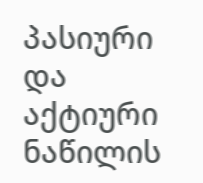პასიური და აქტიური ნაწილის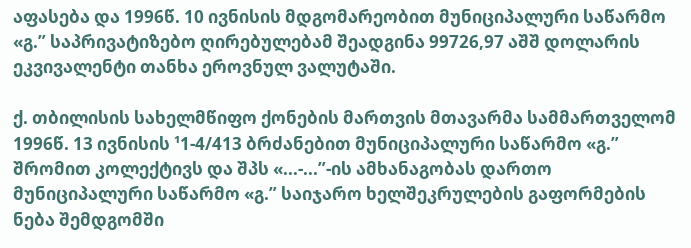აფასება და 1996წ. 10 ივნისის მდგომარეობით მუნიციპალური საწარმო «გ.” საპრივატიზებო ღირებულებამ შეადგინა 99726,97 აშშ დოლარის ეკვივალენტი თანხა ეროვნულ ვალუტაში.

ქ. თბილისის სახელმწიფო ქონების მართვის მთავარმა სამმართველომ 1996წ. 13 ივნისის ¹1-4/413 ბრძანებით მუნიციპალური საწარმო «გ.” შრომით კოლექტივს და შპს «...-...”-ის ამხანაგობას დართო მუნიციპალური საწარმო «გ.” საიჯარო ხელშეკრულების გაფორმების ნება შემდგომში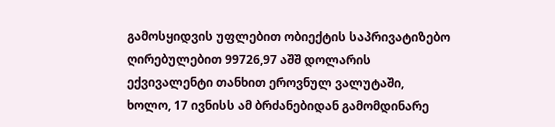გამოსყიდვის უფლებით ობიექტის საპრივატიზებო ღირებულებით 99726,97 აშშ დოლარის ექვივალენტი თანხით ეროვნულ ვალუტაში, ხოლო, 17 ივნისს ამ ბრძანებიდან გამომდინარე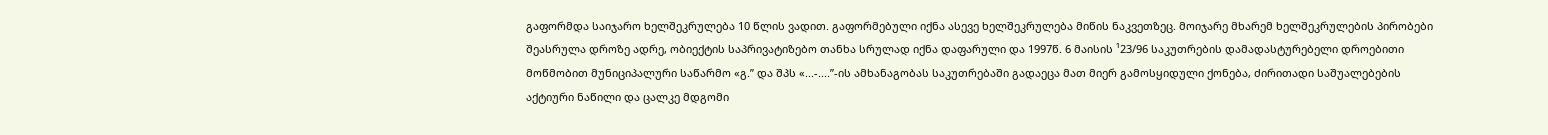გაფორმდა საიჯარო ხელშეკრულება 10 წლის ვადით. გაფორმებული იქნა ასევე ხელშეკრულება მიწის ნაკვეთზეც. მოიჯარე მხარემ ხელშეკრულების პირობები შეასრულა დროზე ადრე, ობიექტის საპრივატიზებო თანხა სრულად იქნა დაფარული და 1997წ. 6 მაისის ¹23/96 საკუთრების დამადასტურებელი დროებითი მოწმობით მუნიციპალური საწარმო «გ.” და შპს «...-....”-ის ამხანაგობას საკუთრებაში გადაეცა მათ მიერ გამოსყიდული ქონება, ძირითადი საშუალებების აქტიური ნაწილი და ცალკე მდგომი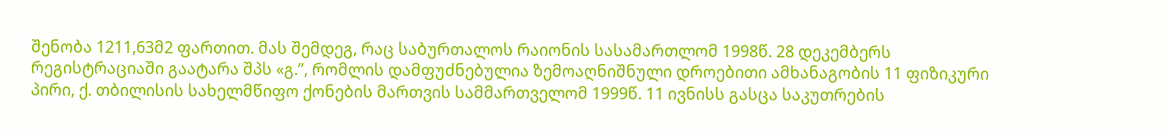შენობა 1211,63მ2 ფართით. მას შემდეგ, რაც საბურთალოს რაიონის სასამართლომ 1998წ. 28 დეკემბერს რეგისტრაციაში გაატარა შპს «გ.”, რომლის დამფუძნებულია ზემოაღნიშნული დროებითი ამხანაგობის 11 ფიზიკური პირი, ქ. თბილისის სახელმწიფო ქონების მართვის სამმართველომ 1999წ. 11 ივნისს გასცა საკუთრების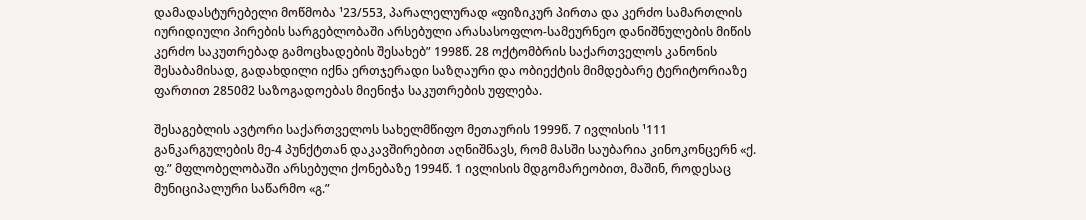დამადასტურებელი მოწმობა ¹23/553, პარალელურად «ფიზიკურ პირთა და კერძო სამართლის იურიდიული პირების სარგებლობაში არსებული არასასოფლო-სამეურნეო დანიშნულების მიწის კერძო საკუთრებად გამოცხადების შესახებ” 1998წ. 28 ოქტომბრის საქართველოს კანონის შესაბამისად, გადახდილი იქნა ერთჯერადი საზღაური და ობიექტის მიმდებარე ტერიტორიაზე ფართით 2850მ2 საზოგადოებას მიენიჭა საკუთრების უფლება.

შესაგებლის ავტორი საქართველოს სახელმწიფო მეთაურის 1999წ. 7 ივლისის ¹111 განკარგულების მე-4 პუნქტთან დაკავშირებით აღნიშნავს, რომ მასში საუბარია კინოკონცერნ «ქ. ფ.” მფლობელობაში არსებული ქონებაზე 1994წ. 1 ივლისის მდგომარეობით, მაშინ, როდესაც მუნიციპალური საწარმო «გ.”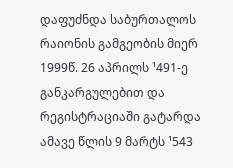დაფუძნდა საბურთალოს რაიონის გამგეობის მიერ 1999წ. 26 აპრილს ¹491-ე განკარგულებით და რეგისტრაციაში გატარდა ამავე წლის 9 მარტს ¹543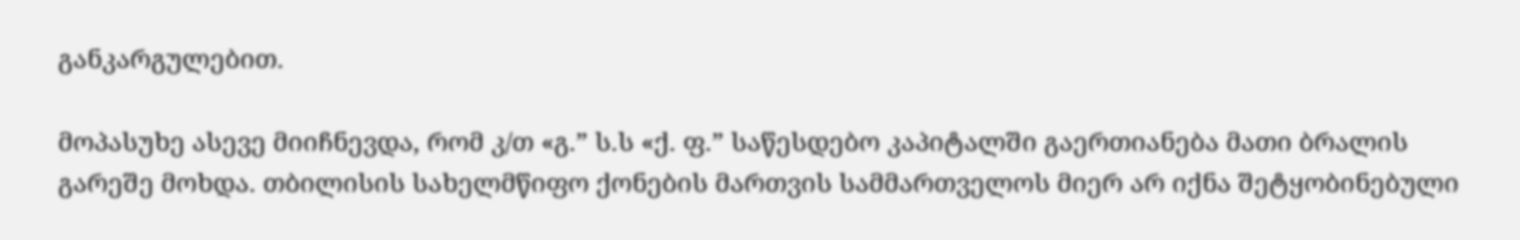განკარგულებით.

მოპასუხე ასევე მიიჩნევდა, რომ კ/თ «გ.” ს.ს «ქ. ფ.” საწესდებო კაპიტალში გაერთიანება მათი ბრალის გარეშე მოხდა. თბილისის სახელმწიფო ქონების მართვის სამმართველოს მიერ არ იქნა შეტყობინებული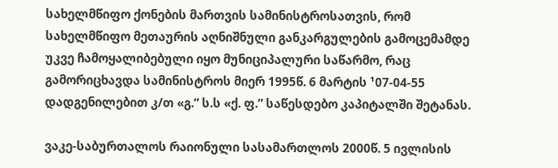სახელმწიფო ქონების მართვის სამინისტროსათვის, რომ სახელმწიფო მეთაურის აღნიშნული განკარგულების გამოცემამდე უკვე ჩამოყალიბებული იყო მუნიციპალური საწარმო, რაც გამორიცხავდა სამინისტროს მიერ 1995წ. 6 მარტის ¹07-04-55 დადგენილებით კ/თ «გ.” ს.ს «ქ. ფ.” საწესდებო კაპიტალში შეტანას.

ვაკე-საბურთალოს რაიონული სასამართლოს 2000წ. 5 ივლისის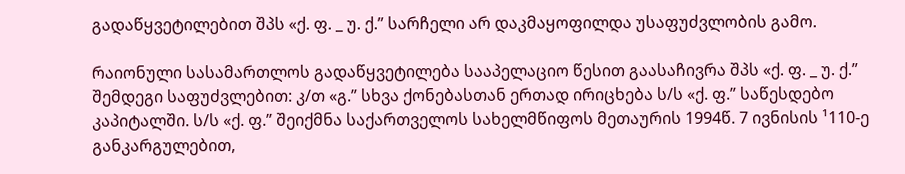გადაწყვეტილებით შპს «ქ. ფ. _ უ. ქ.” სარჩელი არ დაკმაყოფილდა უსაფუძვლობის გამო.

რაიონული სასამართლოს გადაწყვეტილება სააპელაციო წესით გაასაჩივრა შპს «ქ. ფ. _ უ. ქ.” შემდეგი საფუძვლებით: კ/თ «გ.” სხვა ქონებასთან ერთად ირიცხება ს/ს «ქ. ფ.” საწესდებო კაპიტალში. ს/ს «ქ. ფ.” შეიქმნა საქართველოს სახელმწიფოს მეთაურის 1994წ. 7 ივნისის ¹110-ე განკარგულებით,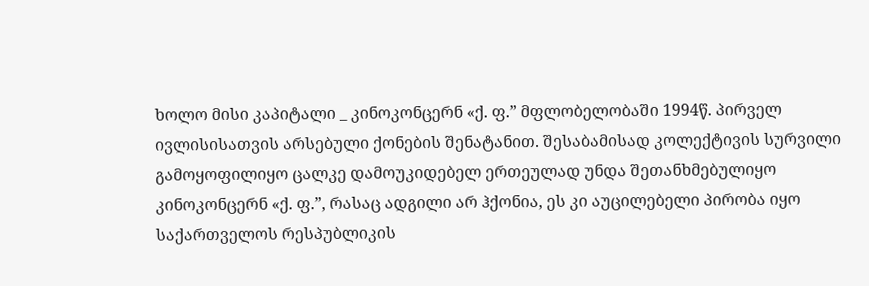ხოლო მისი კაპიტალი _ კინოკონცერნ «ქ. ფ.” მფლობელობაში 1994წ. პირველ ივლისისათვის არსებული ქონების შენატანით. შესაბამისად კოლექტივის სურვილი გამოყოფილიყო ცალკე დამოუკიდებელ ერთეულად უნდა შეთანხმებულიყო კინოკონცერნ «ქ. ფ.”, რასაც ადგილი არ ჰქონია, ეს კი აუცილებელი პირობა იყო საქართველოს რესპუბლიკის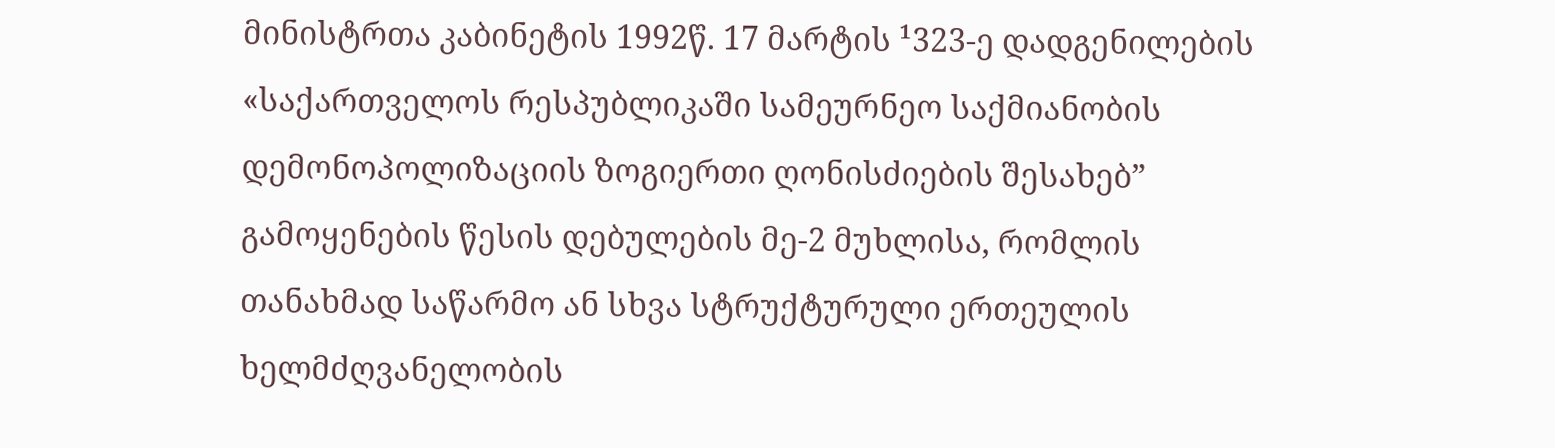მინისტრთა კაბინეტის 1992წ. 17 მარტის ¹323-ე დადგენილების «საქართველოს რესპუბლიკაში სამეურნეო საქმიანობის დემონოპოლიზაციის ზოგიერთი ღონისძიების შესახებ” გამოყენების წესის დებულების მე-2 მუხლისა, რომლის თანახმად საწარმო ან სხვა სტრუქტურული ერთეულის ხელმძღვანელობის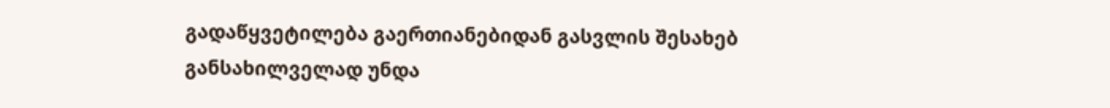გადაწყვეტილება გაერთიანებიდან გასვლის შესახებ განსახილველად უნდა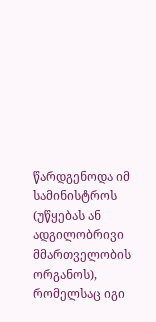წარდგენოდა იმ სამინისტროს (უწყებას ან ადგილობრივი მმართველობის ორგანოს), რომელსაც იგი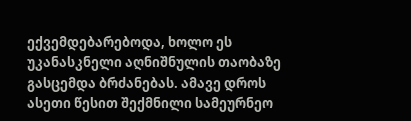ექვემდებარებოდა, ხოლო ეს უკანასკნელი აღნიშნულის თაობაზე გასცემდა ბრძანებას. ამავე დროს ასეთი წესით შექმნილი სამეურნეო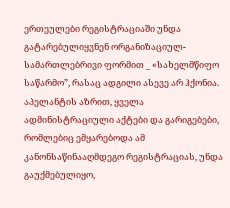ერთეულები რეგისტრაციაში უნდა გატარებულიყვნენ ორგანიზაციულ-სამართლებრივი ფორმით _ «სახელმწიფო საწარმო”, რასაც ადგილი ასევე არ ჰქონია. აპელანტის აზრით, ყველა ადმინისტრაციული აქტები და გარიგებები, რომლებიც ემყარებოდა ამ კანონსაწინააღმდეგო რეგისტრაციას, უნდა გაუქმებულიყო,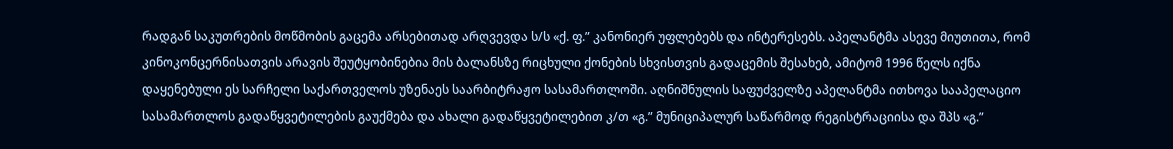რადგან საკუთრების მოწმობის გაცემა არსებითად არღვევდა ს/ს «ქ. ფ.” კანონიერ უფლებებს და ინტერესებს. აპელანტმა ასევე მიუთითა, რომ კინოკონცერნისათვის არავის შეუტყობინებია მის ბალანსზე რიცხული ქონების სხვისთვის გადაცემის შესახებ, ამიტომ 1996 წელს იქნა დაყენებული ეს სარჩელი საქართველოს უზენაეს საარბიტრაჟო სასამართლოში. აღნიშნულის საფუძველზე აპელანტმა ითხოვა სააპელაციო სასამართლოს გადაწყვეტილების გაუქმება და ახალი გადაწყვეტილებით კ/თ «გ.” მუნიციპალურ საწარმოდ რეგისტრაციისა და შპს «გ.”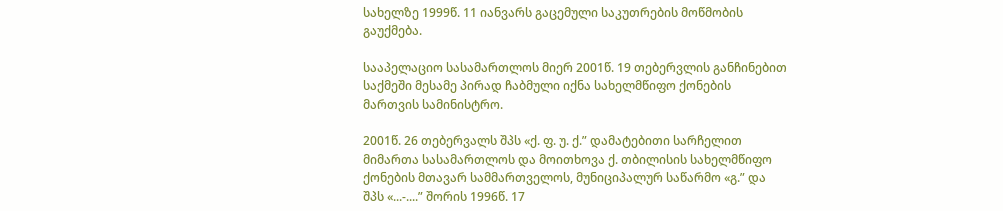სახელზე 1999წ. 11 იანვარს გაცემული საკუთრების მოწმობის გაუქმება.

სააპელაციო სასამართლოს მიერ 2001წ. 19 თებერვლის განჩინებით საქმეში მესამე პირად ჩაბმული იქნა სახელმწიფო ქონების მართვის სამინისტრო.

2001წ. 26 თებერვალს შპს «ქ. ფ. უ. ქ.” დამატებითი სარჩელით მიმართა სასამართლოს და მოითხოვა ქ. თბილისის სახელმწიფო ქონების მთავარ სამმართველოს, მუნიციპალურ საწარმო «გ.” და შპს «...-....” შორის 1996წ. 17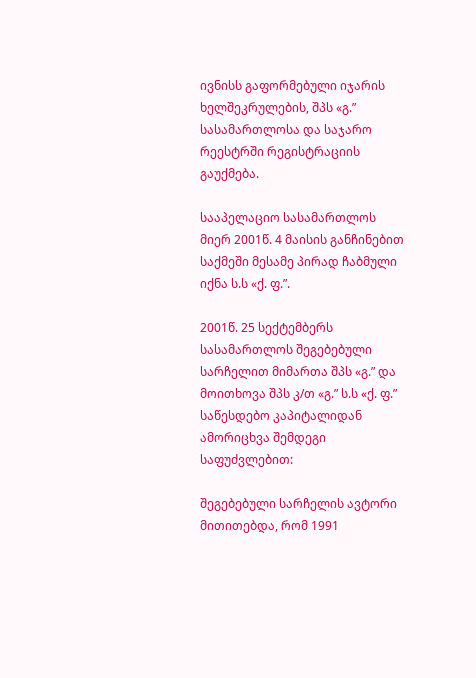ივნისს გაფორმებული იჯარის ხელშეკრულების, შპს «გ.” სასამართლოსა და საჯარო რეესტრში რეგისტრაციის გაუქმება.

სააპელაციო სასამართლოს მიერ 2001წ. 4 მაისის განჩინებით საქმეში მესამე პირად ჩაბმული იქნა ს.ს «ქ. ფ.”.

2001წ. 25 სექტემბერს სასამართლოს შეგებებული სარჩელით მიმართა შპს «გ.” და მოითხოვა შპს კ/თ «გ.” ს.ს «ქ. ფ.” საწესდებო კაპიტალიდან ამორიცხვა შემდეგი საფუძვლებით:

შეგებებული სარჩელის ავტორი მითითებდა, რომ 1991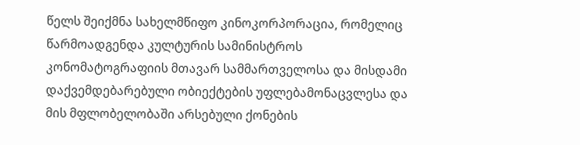წელს შეიქმნა სახელმწიფო კინოკორპორაცია, რომელიც წარმოადგენდა კულტურის სამინისტროს კონომატოგრაფიის მთავარ სამმართველოსა და მისდამი დაქვემდებარებული ობიექტების უფლებამონაცვლესა და მის მფლობელობაში არსებული ქონების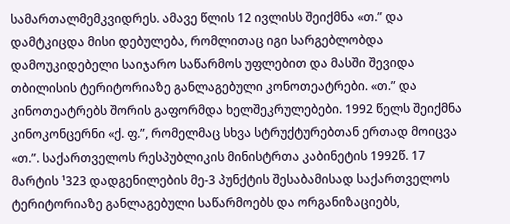სამართალმემკვიდრეს. ამავე წლის 12 ივლისს შეიქმნა «თ.” და დამტკიცდა მისი დებულება, რომლითაც იგი სარგებლობდა დამოუკიდებელი საიჯარო საწარმოს უფლებით და მასში შევიდა თბილისის ტერიტორიაზე განლაგებული კონოთეატრები. «თ.” და კინოთეატრებს შორის გაფორმდა ხელშეკრულებები. 1992 წელს შეიქმნა კინოკონცერნი «ქ. ფ.”, რომელმაც სხვა სტრუქტურებთან ერთად მოიცვა «თ.”. საქართველოს რესპუბლიკის მინისტრთა კაბინეტის 1992წ. 17 მარტის ¹323 დადგენილების მე-3 პუნქტის შესაბამისად საქართველოს ტერიტორიაზე განლაგებული საწარმოებს და ორგანიზაციებს,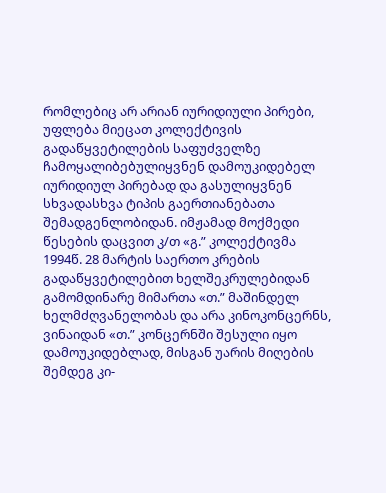რომლებიც არ არიან იურიდიული პირები, უფლება მიეცათ კოლექტივის გადაწყვეტილების საფუძველზე ჩამოყალიბებულიყვნენ დამოუკიდებელ იურიდიულ პირებად და გასულიყვნენ სხვადასხვა ტიპის გაერთიანებათა შემადგენლობიდან. იმჟამად მოქმედი წესების დაცვით კ/თ «გ.” კოლექტივმა 1994წ. 28 მარტის საერთო კრების გადაწყვეტილებით ხელშეკრულებიდან გამომდინარე მიმართა «თ.” მაშინდელ ხელმძღვანელობას და არა კინოკონცერნს, ვინაიდან «თ.” კონცერნში შესული იყო დამოუკიდებლად, მისგან უარის მიღების შემდეგ კი-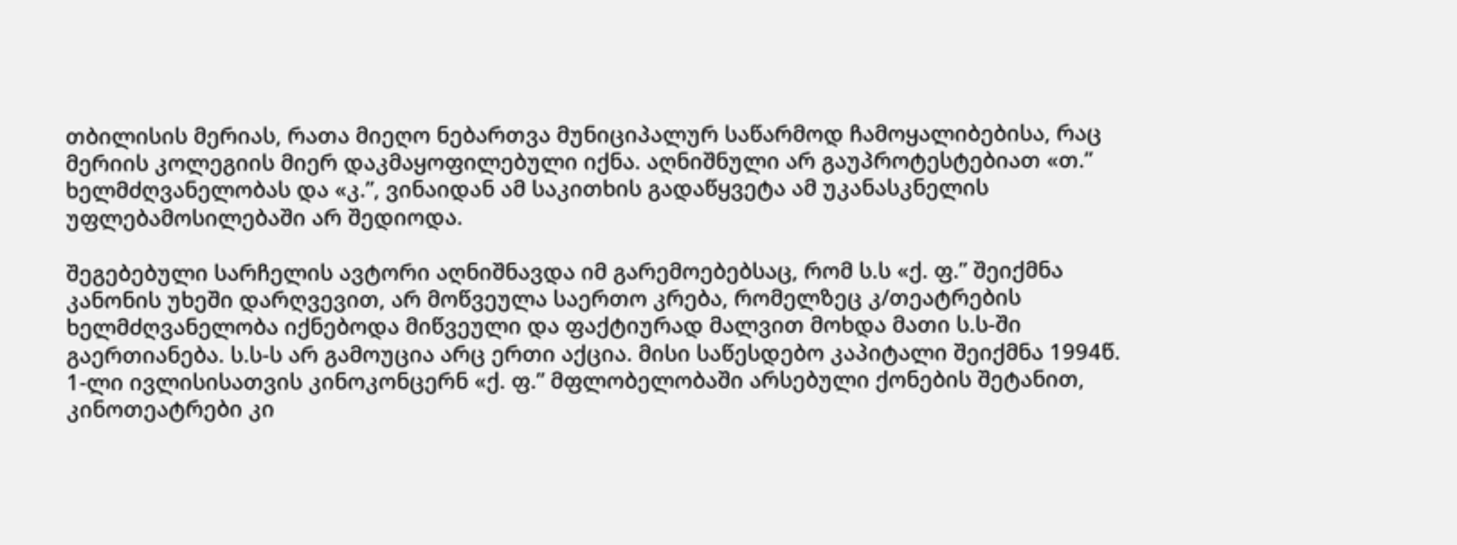თბილისის მერიას, რათა მიეღო ნებართვა მუნიციპალურ საწარმოდ ჩამოყალიბებისა, რაც მერიის კოლეგიის მიერ დაკმაყოფილებული იქნა. აღნიშნული არ გაუპროტესტებიათ «თ.” ხელმძღვანელობას და «კ.”, ვინაიდან ამ საკითხის გადაწყვეტა ამ უკანასკნელის უფლებამოსილებაში არ შედიოდა.

შეგებებული სარჩელის ავტორი აღნიშნავდა იმ გარემოებებსაც, რომ ს.ს «ქ. ფ.” შეიქმნა კანონის უხეში დარღვევით, არ მოწვეულა საერთო კრება, რომელზეც კ/თეატრების ხელმძღვანელობა იქნებოდა მიწვეული და ფაქტიურად მალვით მოხდა მათი ს.ს-ში გაერთიანება. ს.ს-ს არ გამოუცია არც ერთი აქცია. მისი საწესდებო კაპიტალი შეიქმნა 1994წ. 1-ლი ივლისისათვის კინოკონცერნ «ქ. ფ.” მფლობელობაში არსებული ქონების შეტანით, კინოთეატრები კი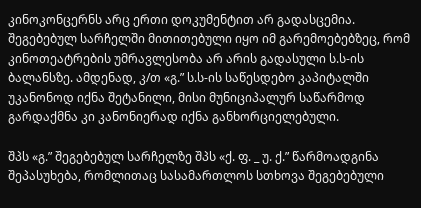კინოკონცერნს არც ერთი დოკუმენტით არ გადასცემია. შეგებებულ სარჩელში მითითებული იყო იმ გარემოებებზეც, რომ კინოთეატრების უმრავლესობა არ არის გადასული ს.ს-ის ბალანსზე. ამდენად, კ/თ «გ.” ს.ს-ის საწესდებო კაპიტალში უკანონოდ იქნა შეტანილი, მისი მუნიციპალურ საწარმოდ გარდაქმნა კი კანონიერად იქნა განხორციელებული.

შპს «გ.” შეგებებულ სარჩელზე შპს «ქ. ფ. _ უ. ქ.” წარმოადგინა შეპასუხება, რომლითაც სასამართლოს სთხოვა შეგებებული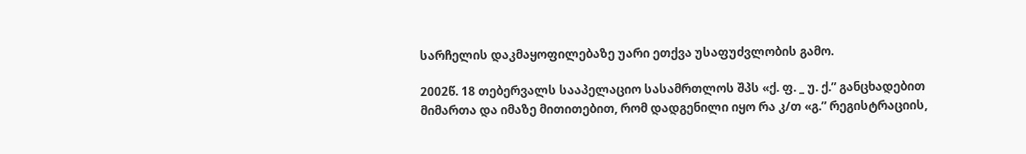სარჩელის დაკმაყოფილებაზე უარი ეთქვა უსაფუძვლობის გამო.

2002წ. 18 თებერვალს სააპელაციო სასამრთლოს შპს «ქ. ფ. _ უ. ქ.” განცხადებით მიმართა და იმაზე მითითებით, რომ დადგენილი იყო რა კ/თ «გ.” რეგისტრაციის,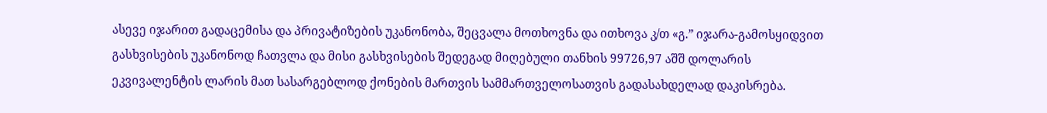ასევე იჯარით გადაცემისა და პრივატიზების უკანონობა, შეცვალა მოთხოვნა და ითხოვა კ/თ «გ.” იჯარა-გამოსყიდვით გასხვისების უკანონოდ ჩათვლა და მისი გასხვისების შედეგად მიღებული თანხის 99726,97 აშშ დოლარის ეკვივალენტის ლარის მათ სასარგებლოდ ქონების მართვის სამმართველოსათვის გადასახდელად დაკისრება.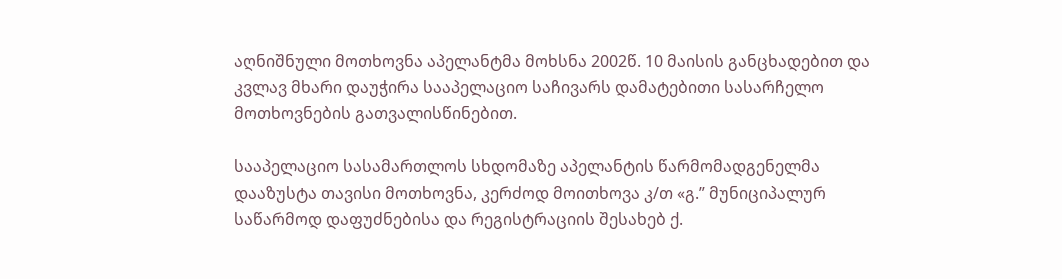აღნიშნული მოთხოვნა აპელანტმა მოხსნა 2002წ. 10 მაისის განცხადებით და კვლავ მხარი დაუჭირა სააპელაციო საჩივარს დამატებითი სასარჩელო მოთხოვნების გათვალისწინებით.

სააპელაციო სასამართლოს სხდომაზე აპელანტის წარმომადგენელმა დააზუსტა თავისი მოთხოვნა, კერძოდ მოითხოვა კ/თ «გ.” მუნიციპალურ საწარმოდ დაფუძნებისა და რეგისტრაციის შესახებ ქ.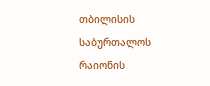თბილისის საბურთალოს რაიონის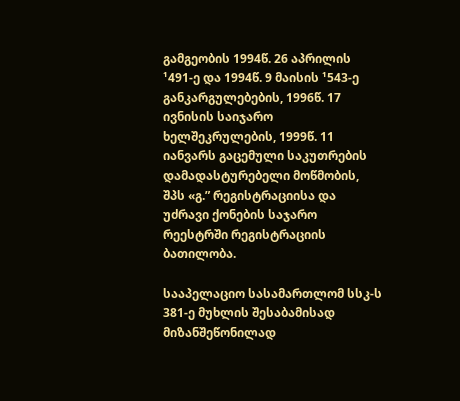გამგეობის 1994წ. 26 აპრილის ¹491-ე და 1994წ. 9 მაისის ¹543-ე განკარგულებების, 1996წ. 17 ივნისის საიჯარო ხელშეკრულების, 1999წ. 11 იანვარს გაცემული საკუთრების დამადასტურებელი მოწმობის, შპს «გ.” რეგისტრაციისა და უძრავი ქონების საჯარო რეესტრში რეგისტრაციის ბათილობა.

სააპელაციო სასამართლომ სსკ-ს 381-ე მუხლის შესაბამისად მიზანშეწონილად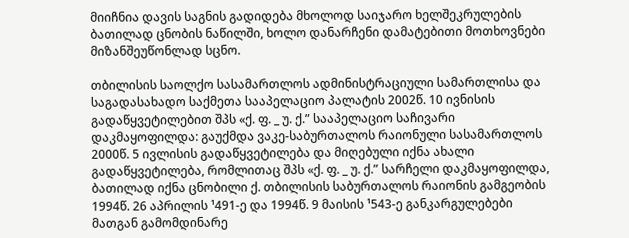მიიჩნია დავის საგნის გადიდება მხოლოდ საიჯარო ხელშეკრულების ბათილად ცნობის ნაწილში, ხოლო დანარჩენი დამატებითი მოთხოვნები მიზანშეუწონლად სცნო.

თბილისის საოლქო სასამართლოს ადმინისტრაციული სამართლისა და საგადასახადო საქმეთა სააპელაციო პალატის 2002წ. 10 ივნისის გადაწყვეტილებით შპს «ქ. ფ. _ უ. ქ.” სააპელაციო საჩივარი დაკმაყოფილდა: გაუქმდა ვაკე-საბურთალოს რაიონული სასამართლოს 2000წ. 5 ივლისის გადაწყვეტილება და მიღებული იქნა ახალი გადაწყვეტილება, რომლითაც შპს «ქ. ფ. _ უ. ქ.” სარჩელი დაკმაყოფილდა, ბათილად იქნა ცნობილი ქ. თბილისის საბურთალოს რაიონის გამგეობის 1994წ. 26 აპრილის ¹491-ე და 1994წ. 9 მაისის ¹543-ე განკარგულებები მათგან გამომდინარე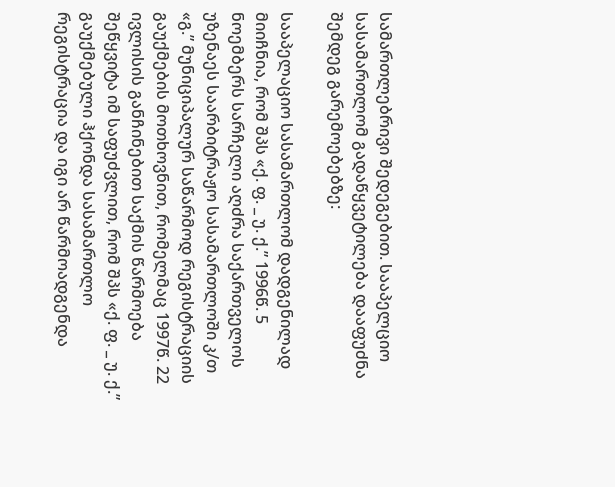სამართლებრივი შედეგებით. სააპელციო სასამართლომ გადაწყვეტილება დააფუძნა შემდეგ გარემოებებზე:

სააპელაციო სასამართლომ დადგენილად მიიჩნია, რომ შპს «ქ. ფ. _ უ. ქ.” 1996წ. 5 ნოემბერს სარჩელი აღძრა საქართველოს უზენაეს საარბიტრაჟო სასამართლოში კ/თ «გ.” მუნიციპალურ საწარმოდ რეგისტრაციის გაუქმების მოთხოვნით, რომელმაც 1997წ. 22 ივლისის განჩინებით საქმის წარმოება შეწყვიტა იმ საფუძვლით, რომ შპს «ქ. ფ. _ უ. ქ.” გაუქმებული ჰქონდა სასამართლო რეგისტრაცია და იგი არ წარმოადგენდა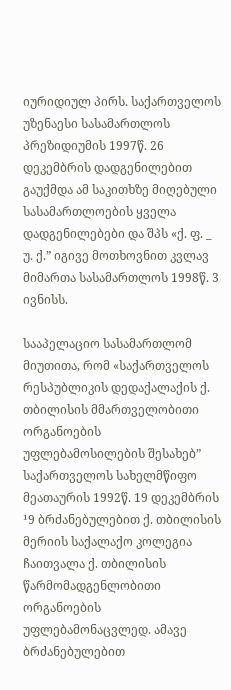იურიდიულ პირს. საქართველოს უზენაესი სასამართლოს პრეზიდიუმის 1997წ. 26 დეკემბრის დადგენილებით გაუქმდა ამ საკითხზე მიღებული სასამართლოების ყველა დადგენილებები და შპს «ქ. ფ. _ უ. ქ.” იგივე მოთხოვნით კვლავ მიმართა სასამართლოს 1998წ. 3 ივნისს.

სააპელაციო სასამართლომ მიუთითა, რომ «საქართველოს რესპუბლიკის დედაქალაქის ქ. თბილისის მმართველობითი ორგანოების უფლებამოსილების შესახებ” საქართველოს სახელმწიფო მეათაურის 1992წ. 19 დეკემბრის ¹9 ბრძანებულებით ქ. თბილისის მერიის საქალაქო კოლეგია ჩაითვალა ქ. თბილისის წარმომადგენლობითი ორგანოების უფლებამონაცვლედ. ამავე ბრძანებულებით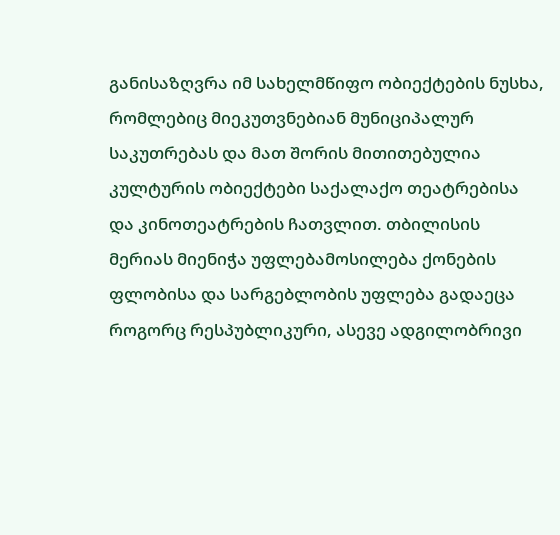განისაზღვრა იმ სახელმწიფო ობიექტების ნუსხა, რომლებიც მიეკუთვნებიან მუნიციპალურ საკუთრებას და მათ შორის მითითებულია კულტურის ობიექტები საქალაქო თეატრებისა და კინოთეატრების ჩათვლით. თბილისის მერიას მიენიჭა უფლებამოსილება ქონების ფლობისა და სარგებლობის უფლება გადაეცა როგორც რესპუბლიკური, ასევე ადგილობრივი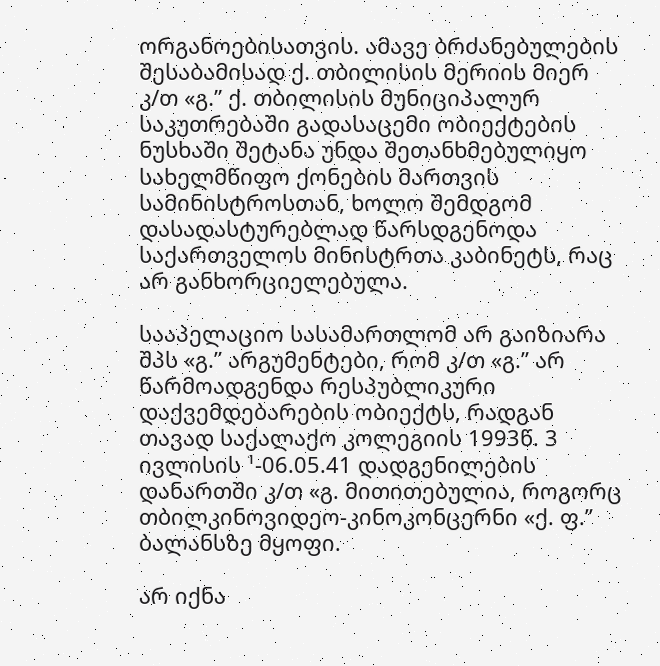ორგანოებისათვის. ამავე ბრძანებულების შესაბამისად ქ. თბილისის მერიის მიერ კ/თ «გ.” ქ. თბილისის მუნიციპალურ საკუთრებაში გადასაცემი ობიექტების ნუსხაში შეტანა უნდა შეთანხმებულიყო სახელმწიფო ქონების მართვის სამინისტროსთან, ხოლო შემდგომ დასადასტურებლად წარსდგენოდა საქართველოს მინისტრთა კაბინეტს, რაც არ განხორციელებულა.

სააპელაციო სასამართლომ არ გაიზიარა შპს «გ.” არგუმენტები, რომ კ/თ «გ.” არ წარმოადგენდა რესპუბლიკური დაქვემდებარების ობიექტს, რადგან თავად საქალაქო კოლეგიის 1993წ. 3 ივლისის ¹-06.05.41 დადგენილების დანართში კ/თ «გ. მითითებულია, როგორც თბილკინოვიდეო-კინოკონცერნი «ქ. ფ.” ბალანსზე მყოფი.

არ იქნა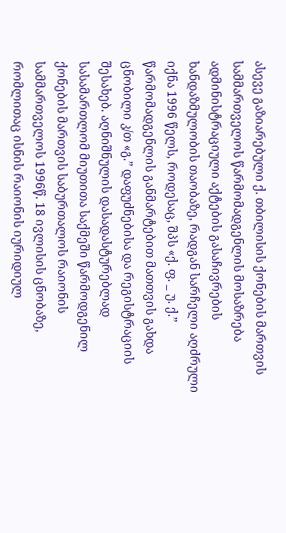ასევე გაზიარებული ქ. თბილისის ქონების მართვის სამმართველოს წარმომადგენლის მოსაზრება ადმინისტრაციული აქტების გასაჩივრების ხანდაზმულობის თაობაზე, რადგან სარჩელი აღძრული იქნა 1996 წელს, როდესაც, შპს «ქ. ფ. _ უ. ქ.” წარმომადგენლის განმარტებით მათთვის გახდა ცნობილი კ/თ «გ.” დაფუძნებისა და რეგისტრაციის შესახებ. აღნიშნულის დასადასტურებლად სასამართლომ მიუთითა საქმეში წარმოდგენილ ქონების მართვის საბურთალოს რაიონის სამმართველოს 1996წ. 18 ივლისის ცნობაზე, რომლითაც ისნის რაიონის იურიდიულ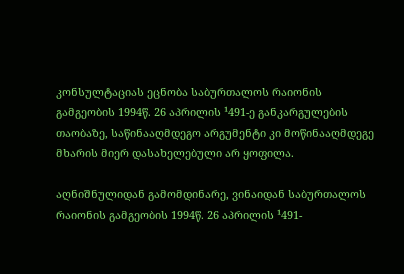კონსულტაციას ეცნობა საბურთალოს რაიონის გამგეობის 1994წ. 26 აპრილის ¹491-ე განკარგულების თაობაზე, საწინააღმდეგო არგუმენტი კი მოწინააღმდეგე მხარის მიერ დასახელებული არ ყოფილა.

აღნიშნულიდან გამომდინარე, ვინაიდან საბურთალოს რაიონის გამგეობის 1994წ. 26 აპრილის ¹491-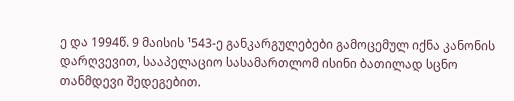ე და 1994წ. 9 მაისის ¹543-ე განკარგულებები გამოცემულ იქნა კანონის დარღვევით, სააპელაციო სასამართლომ ისინი ბათილად სცნო თანმდევი შედეგებით.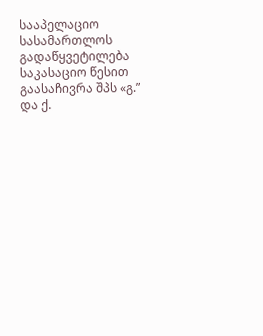სააპელაციო სასამართლოს გადაწყვეტილება საკასაციო წესით გაასაჩივრა შპს «გ.” და ქ.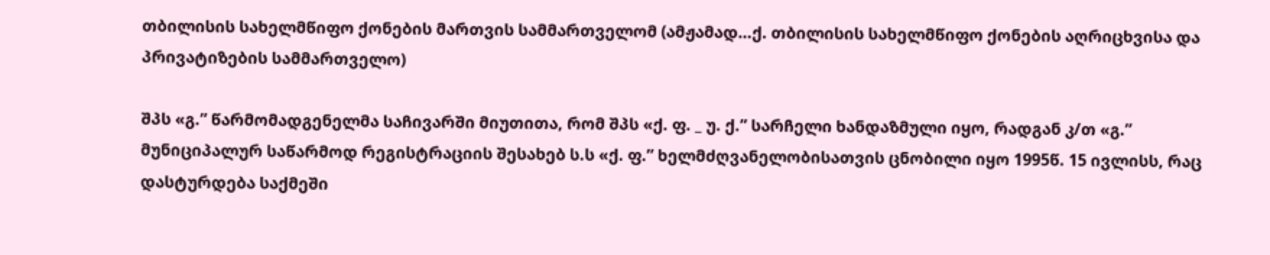თბილისის სახელმწიფო ქონების მართვის სამმართველომ (ამჟამად…ქ. თბილისის სახელმწიფო ქონების აღრიცხვისა და პრივატიზების სამმართველო)

შპს «გ.” წარმომადგენელმა საჩივარში მიუთითა, რომ შპს «ქ. ფ. _ უ. ქ.” სარჩელი ხანდაზმული იყო, რადგან კ/თ «გ.” მუნიციპალურ საწარმოდ რეგისტრაციის შესახებ ს.ს «ქ. ფ.” ხელმძღვანელობისათვის ცნობილი იყო 1995წ. 15 ივლისს, რაც დასტურდება საქმეში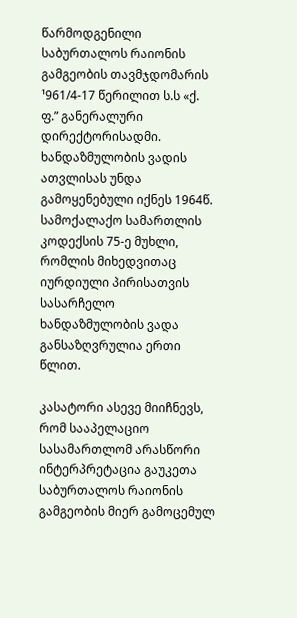წარმოდგენილი საბურთალოს რაიონის გამგეობის თავმჯდომარის ¹961/4-17 წერილით ს.ს «ქ. ფ.” განერალური დირექტორისადმი. ხანდაზმულობის ვადის ათვლისას უნდა გამოყენებული იქნეს 1964წ. სამოქალაქო სამართლის კოდექსის 75-ე მუხლი, რომლის მიხედვითაც იურდიული პირისათვის სასარჩელო ხანდაზმულობის ვადა განსაზღვრულია ერთი წლით.

კასატორი ასევე მიიჩნევს, რომ სააპელაციო სასამართლომ არასწორი ინტერპრეტაცია გაუკეთა საბურთალოს რაიონის გამგეობის მიერ გამოცემულ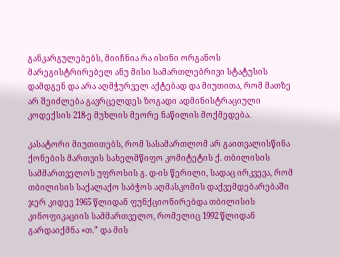განკარგულებებს, მიიჩნია რა ისინი ორგანოს მარეგისტრირებელ ანუ მისი სამართლებრივი სტატუსის დამდგენ და არა აღმჭურველ აქტებად და მიუთითა, რომ მათზე არ შეიძლება გავრცელდეს ზოგადი ადმინისტრაციული კოდექსის 218-ე მუხლის მეორე ნაწილის მოქმედება.

კასატორი მიუთითებს, რომ სასამართლომ არ გაითვალისწინა ქონების მართვის სახელმწიფო კომიტეტის ქ. თბილისის სამმართველოს უფროსის გ. დ-ის წერილი, სადაც ირკვევა, რომ თბილისის საქალაქო საბჭოს აღმასკომის დაქვემდებარებაში ჯერ კიდევ 1965 წლიდან ფუნქციონირებდა თბილისის კინოფიკაციის სამმართველო, რომელიც 1992 წლიდან გარდაიქმნა «თ.” და მის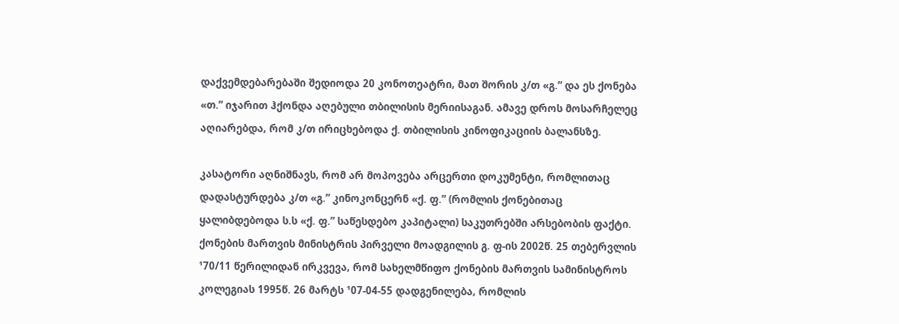დაქვემდებარებაში შედიოდა 20 კონოთეატრი, მათ შორის კ/თ «გ.” და ეს ქონება «თ.” იჯარით ჰქონდა აღებული თბილისის მერიისაგან. ამავე დროს მოსარჩელეც აღიარებდა, რომ კ/თ ირიცხებოდა ქ. თბილისის კინოფიკაციის ბალანსზე.

კასატორი აღნიშნავს, რომ არ მოპოვება არცერთი დოკუმენტი, რომლითაც დადასტურდება კ/თ «გ.” კინოკონცერნ «ქ. ფ.” (რომლის ქონებითაც ყალიბდებოდა ს.ს «ქ. ფ.” საწესდებო კაპიტალი) საკუთრებში არსებობის ფაქტი. ქონების მართვის მინისტრის პირველი მოადგილის გ. ფ-ის 2002წ. 25 თებერვლის ¹70/11 წერილიდან ირკვევა, რომ სახელმწიფო ქონების მართვის სამინისტროს კოლეგიას 1995წ. 26 მარტს ¹07-04-55 დადგენილება, რომლის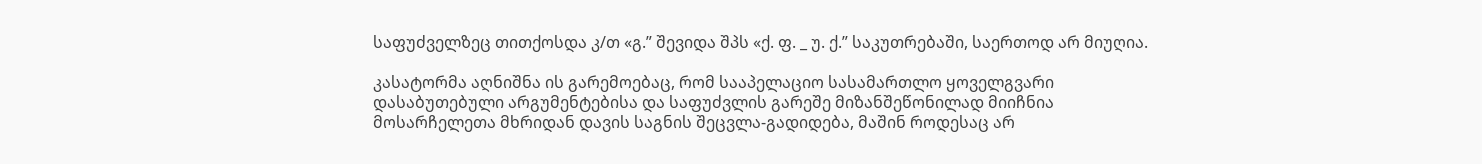საფუძველზეც თითქოსდა კ/თ «გ.” შევიდა შპს «ქ. ფ. _ უ. ქ.” საკუთრებაში, საერთოდ არ მიუღია.

კასატორმა აღნიშნა ის გარემოებაც, რომ სააპელაციო სასამართლო ყოველგვარი დასაბუთებული არგუმენტებისა და საფუძვლის გარეშე მიზანშეწონილად მიიჩნია მოსარჩელეთა მხრიდან დავის საგნის შეცვლა-გადიდება, მაშინ როდესაც არ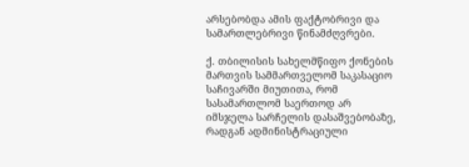არსებობდა ამის ფაქტობრივი და სამართლებრივი წინამძღვრები.

ქ. თბილისის სახელმწიფო ქონების მართვის სამმართველომ საკასაციო საჩივარში მიუთითა, რომ სასამართლომ საერთოდ არ იმსჯელა სარჩელის დასაშვებობაზე, რადგან ადმინისტრაციული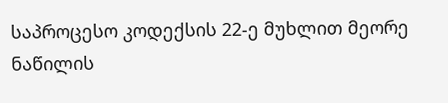საპროცესო კოდექსის 22-ე მუხლით მეორე ნაწილის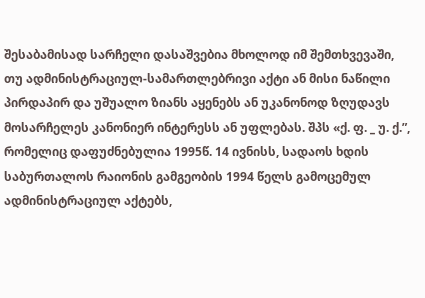შესაბამისად სარჩელი დასაშვებია მხოლოდ იმ შემთხვევაში, თუ ადმინისტრაციულ-სამართლებრივი აქტი ან მისი ნაწილი პირდაპირ და უშუალო ზიანს აყენებს ან უკანონოდ ზღუდავს მოსარჩელეს კანონიერ ინტერესს ან უფლებას. შპს «ქ. ფ. _ უ. ქ.”, რომელიც დაფუძნებულია 1995წ. 14 ივნისს, სადაოს ხდის საბურთალოს რაიონის გამგეობის 1994 წელს გამოცემულ ადმინისტრაციულ აქტებს,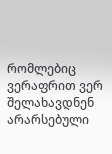რომლებიც ვერაფრით ვერ შელახავდნენ არარსებული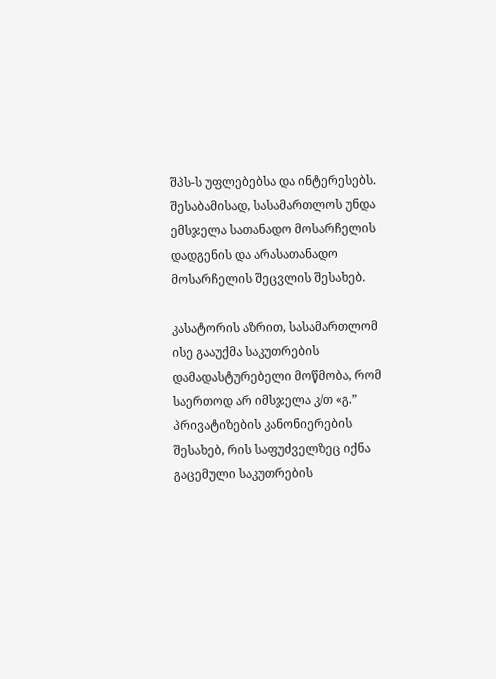შპს-ს უფლებებსა და ინტერესებს. შესაბამისად, სასამართლოს უნდა ემსჯელა სათანადო მოსარჩელის დადგენის და არასათანადო მოსარჩელის შეცვლის შესახებ.

კასატორის აზრით, სასამართლომ ისე გააუქმა საკუთრების დამადასტურებელი მოწმობა, რომ საერთოდ არ იმსჯელა კ/თ «გ.” პრივატიზების კანონიერების შესახებ, რის საფუძველზეც იქნა გაცემული საკუთრების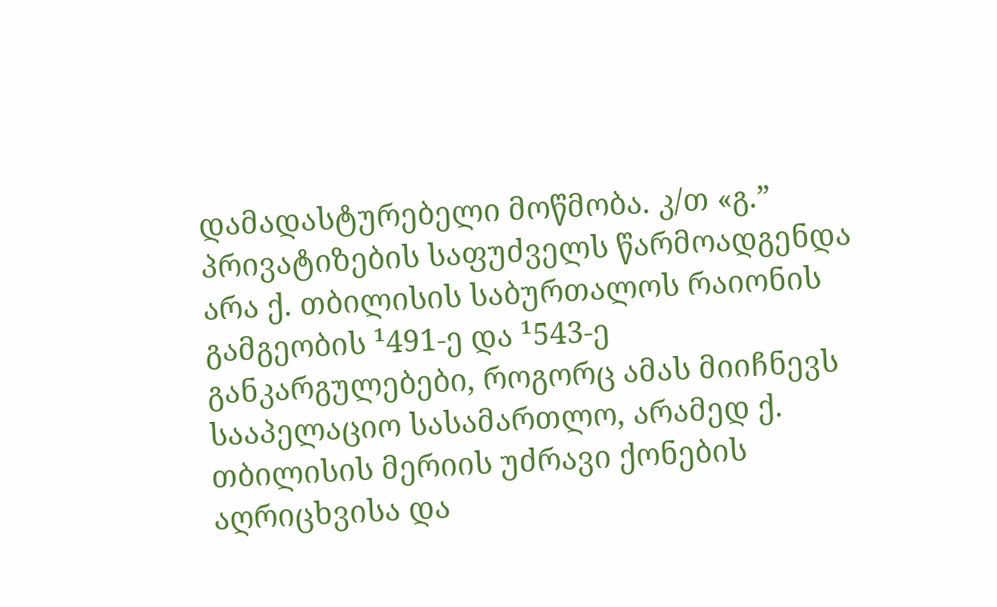დამადასტურებელი მოწმობა. კ/თ «გ.” პრივატიზების საფუძველს წარმოადგენდა არა ქ. თბილისის საბურთალოს რაიონის გამგეობის ¹491-ე და ¹543-ე განკარგულებები, როგორც ამას მიიჩნევს სააპელაციო სასამართლო, არამედ ქ. თბილისის მერიის უძრავი ქონების აღრიცხვისა და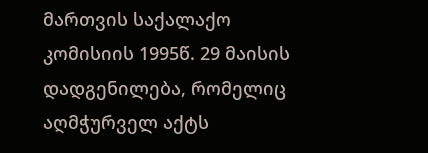მართვის საქალაქო კომისიის 1995წ. 29 მაისის დადგენილება, რომელიც აღმჭურველ აქტს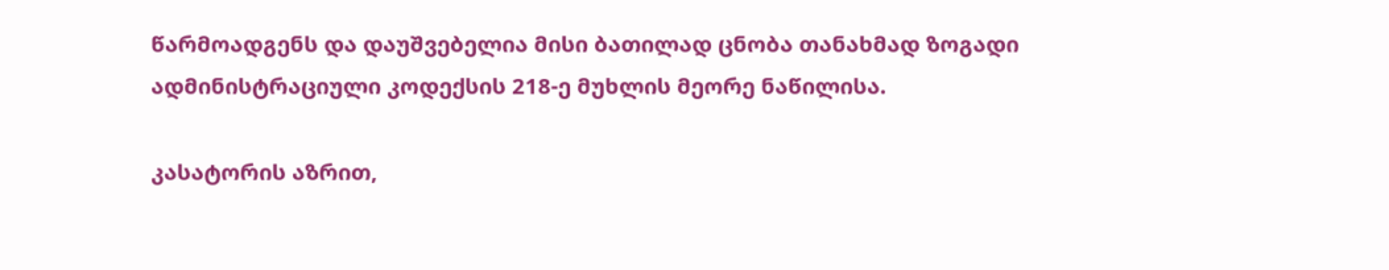წარმოადგენს და დაუშვებელია მისი ბათილად ცნობა თანახმად ზოგადი ადმინისტრაციული კოდექსის 218-ე მუხლის მეორე ნაწილისა.

კასატორის აზრით,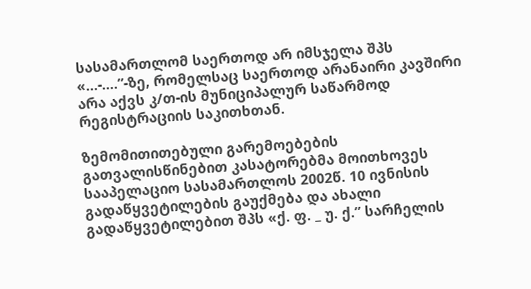სასამართლომ საერთოდ არ იმსჯელა შპს «...-....”-ზე, რომელსაც საერთოდ არანაირი კავშირი არა აქვს კ/თ-ის მუნიციპალურ საწარმოდ რეგისტრაციის საკითხთან.

ზემომითითებული გარემოებების გათვალისწინებით კასატორებმა მოითხოვეს სააპელაციო სასამართლოს 2002წ. 10 ივნისის გადაწყვეტილების გაუქმება და ახალი გადაწყვეტილებით შპს «ქ. ფ. _ უ. ქ.” სარჩელის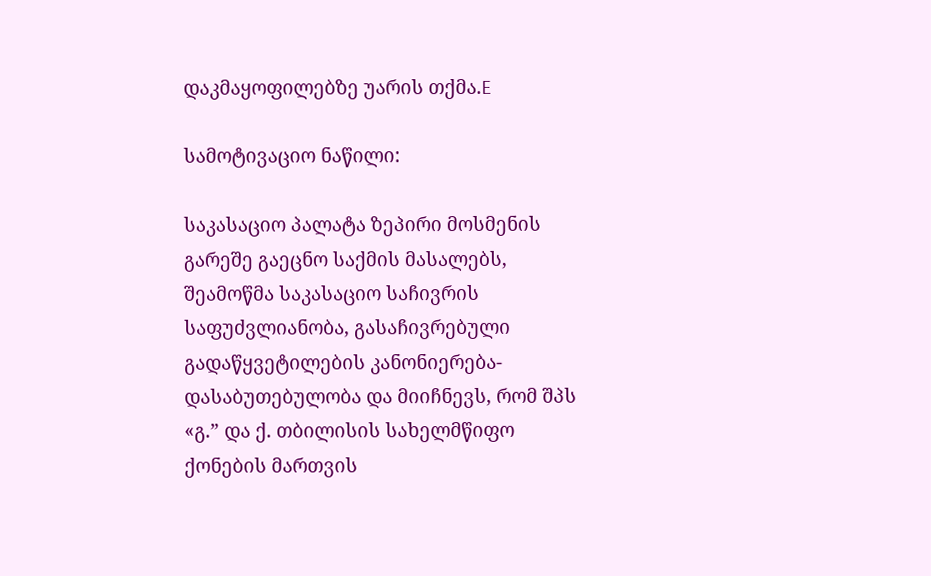დაკმაყოფილებზე უარის თქმა.E

სამოტივაციო ნაწილი:

საკასაციო პალატა ზეპირი მოსმენის გარეშე გაეცნო საქმის მასალებს, შეამოწმა საკასაციო საჩივრის საფუძვლიანობა, გასაჩივრებული გადაწყვეტილების კანონიერება-დასაბუთებულობა და მიიჩნევს, რომ შპს «გ.” და ქ. თბილისის სახელმწიფო ქონების მართვის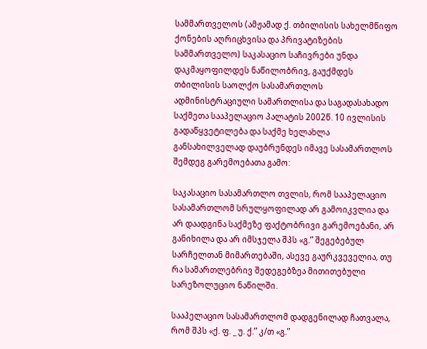სამმართველოს (ამჟამად ქ. თბილისის სახელმწიფო ქონების აღრიცხვისა და პრივატიზების სამმართველო) საკასაციო საჩივრები უნდა დაკმაყოფილდეს ნაწილობრივ, გაუქმდეს თბილისის საოლქო სასამართლოს ადმინისტრაციული სამართლისა და საგადასახადო საქმეთა სააპელაციო პალატის 2002წ. 10 ივლისის გადაწყვეტილება და საქმე ხელახლა განსახილველად დაუბრუნდეს იმავე სასამართლოს შემდეგ გარემოებათა გამო:

საკასაციო სასამართლო თვლის, რომ სააპელაციო სასამართლომ სრულყოფილად არ გამოიკვლია და არ დაადგინა საქმეზე ფაქტობრივი გარემოებანი, არ განიხილა და არ იმსჯელა შპს «გ.” შეგებებულ სარჩელთან მიმართებაში, ასევე გაურკვეველია, თუ რა სამართლებრივ შედეგებზეა მითითებული სარეზოლუციო ნაწილში.

სააპელაციო სასამართლომ დადგენილად ჩათვალა, რომ შპს «ქ. ფ. _ უ. ქ.” კ/თ «გ.”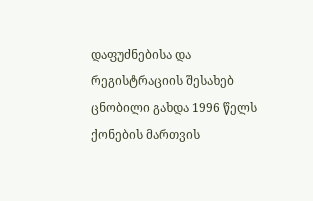დაფუძნებისა და რეგისტრაციის შესახებ ცნობილი გახდა 1996 წელს ქონების მართვის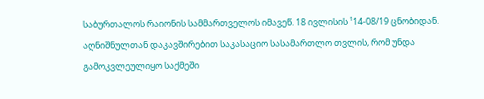საბურთალოს რაიონის სამმართველოს იმავეწ. 18 ივლისის ¹14-08/19 ცნობიდან. აღნიშნულთან დაკავშირებით საკასაციო სასამართლო თვლის, რომ უნდა გამოკვლეულიყო საქმეში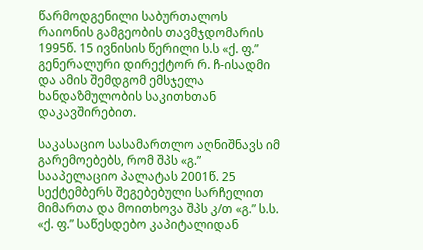წარმოდგენილი საბურთალოს რაიონის გამგეობის თავმჯდომარის 1995წ. 15 ივნისის წერილი ს.ს «ქ. ფ.” გენერალური დირექტორ რ. ჩ-ისადმი და ამის შემდგომ ემსჯელა ხანდაზმულობის საკითხთან დაკავშირებით.

საკასაციო სასამართლო აღნიშნავს იმ გარემოებებს, რომ შპს «გ.” სააპელაციო პალატას 2001წ. 25 სექტემბერს შეგებებული სარჩელით მიმართა და მოითხოვა შპს კ/თ «გ.” ს.ს. «ქ. ფ.” საწესდებო კაპიტალიდან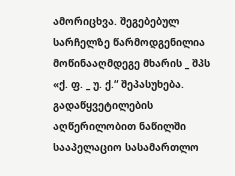ამორიცხვა. შეგებებულ სარჩელზე წარმოდგენილია მოწინააღმდეგე მხარის _ შპს «ქ. ფ. _ უ. ქ.“ შეპასუხება. გადაწყვეტილების აღწერილობით ნაწილში სააპელაციო სასამართლო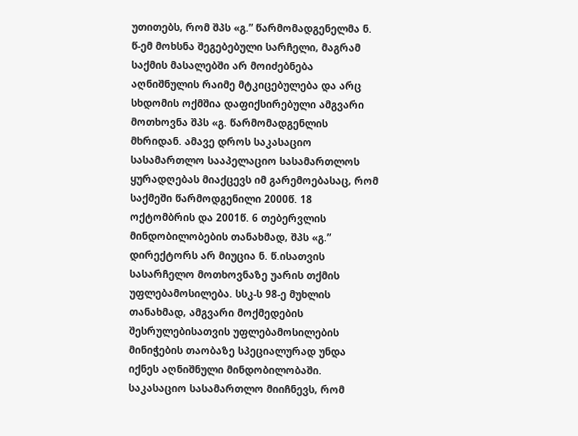უთითებს, რომ შპს «გ.” წარმომადგენელმა ნ. წ-ემ მოხსნა შეგებებული სარჩელი, მაგრამ საქმის მასალებში არ მოიძებნება აღნიშნულის რაიმე მტკიცებულება და არც სხდომის ოქმშია დაფიქსირებული ამგვარი მოთხოვნა შპს «გ. წარმომადგენლის მხრიდან. ამავე დროს საკასაციო სასამართლო სააპელაციო სასამართლოს ყურადღებას მიაქცევს იმ გარემოებასაც, რომ საქმეში წარმოდგენილი 2000წ. 18 ოქტომბრის და 2001წ. 6 თებერვლის მინდობილობების თანახმად, შპს «გ.” დირექტორს არ მიუცია ნ. წ.ისათვის სასარჩელო მოთხოვნაზე უარის თქმის უფლებამოსილება. სსკ-ს 98-ე მუხლის თანახმად, ამგვარი მოქმედების შესრულებისათვის უფლებამოსილების მინიჭების თაობაზე სპეციალურად უნდა იქნეს აღნიშნული მინდობილობაში. საკასაციო სასამართლო მიიჩნევს, რომ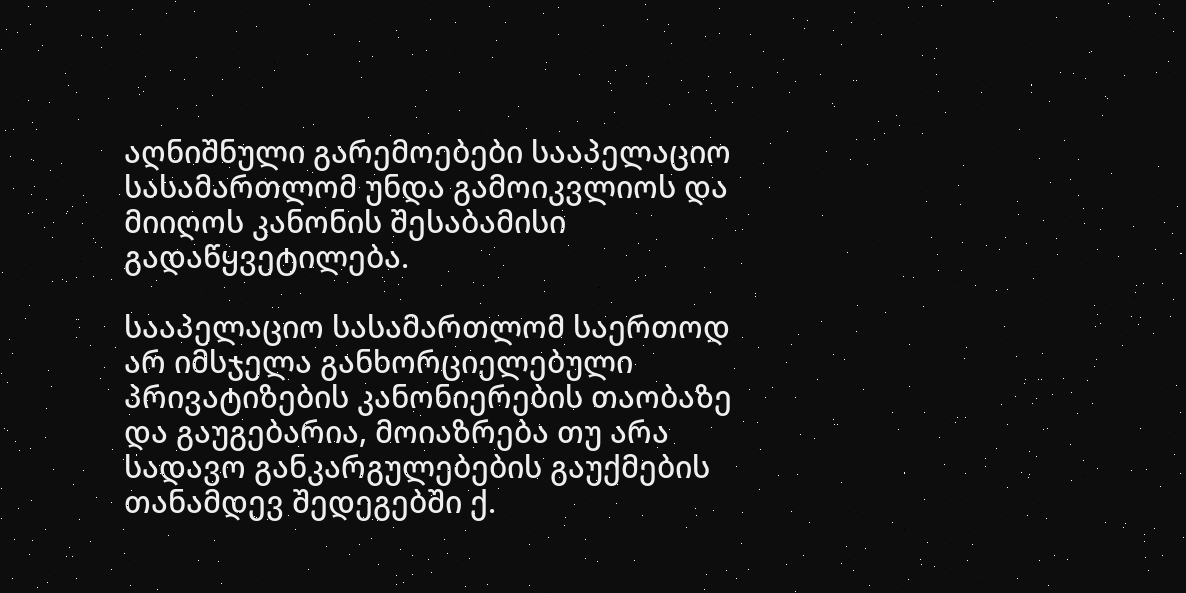აღნიშნული გარემოებები სააპელაციო სასამართლომ უნდა გამოიკვლიოს და მიიღოს კანონის შესაბამისი გადაწყვეტილება.

სააპელაციო სასამართლომ საერთოდ არ იმსჯელა განხორციელებული პრივატიზების კანონიერების თაობაზე და გაუგებარია, მოიაზრება თუ არა სადავო განკარგულებების გაუქმების თანამდევ შედეგებში ქ.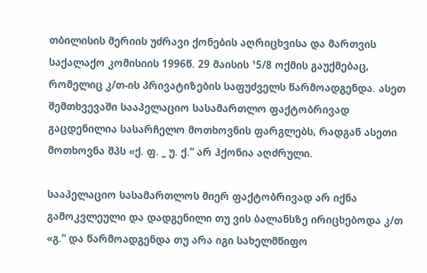თბილისის მერიის უძრავი ქონების აღრიცხვისა და მართვის საქალაქო კომისიის 1996წ. 29 მაისის ¹5/8 ოქმის გაუქმებაც, რომელიც კ/თ-ის პრივატიზების საფუძველს წარმოადგენდა. ასეთ შემთხვევაში სააპელაციო სასამართლო ფაქტობრივად გაცდენილია სასარჩელო მოთხოვნის ფარგლებს, რადგან ასეთი მოთხოვნა შპს «ქ. ფ. _ უ. ქ.” არ ჰქონია აღძრული.

სააპელაციო სასამართლოს მიერ ფაქტობრივად არ იქნა გამოკვლეული და დადგენილი თუ ვის ბალანსზე ირიცხებოდა კ/თ «გ.” და წარმოადგენდა თუ არა იგი სახელმწიფო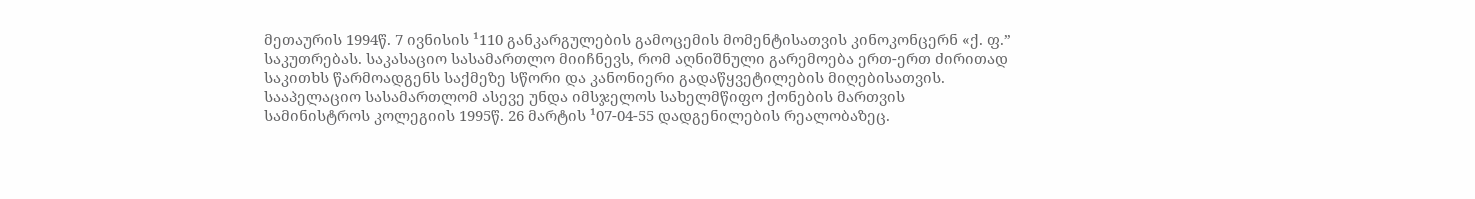მეთაურის 1994წ. 7 ივნისის ¹110 განკარგულების გამოცემის მომენტისათვის კინოკონცერნ «ქ. ფ.” საკუთრებას. საკასაციო სასამართლო მიიჩნევს, რომ აღნიშნული გარემოება ერთ-ერთ ძირითად საკითხს წარმოადგენს საქმეზე სწორი და კანონიერი გადაწყვეტილების მიღებისათვის. სააპელაციო სასამართლომ ასევე უნდა იმსჯელოს სახელმწიფო ქონების მართვის სამინისტროს კოლეგიის 1995წ. 26 მარტის ¹07-04-55 დადგენილების რეალობაზეც.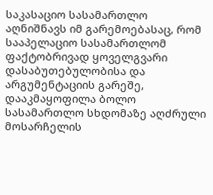საკასაციო სასამართლო აღნიშნავს იმ გარემოებასაც, რომ სააპელაციო სასამართლომ ფაქტობრივად ყოველგვარი დასაბუთებულობისა და არგუმენტაციის გარეშე, დააკმაყოფილა ბოლო სასამართლო სხდომაზე აღძრული მოსარჩელის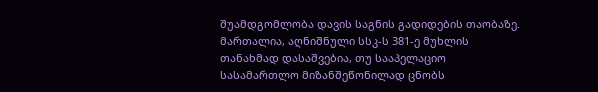შუამდგომლობა დავის საგნის გადიდების თაობაზე. მართალია, აღნიშნული სსკ-ს 381-ე მუხლის თანახმად დასაშვებია, თუ სააპელაციო სასამართლო მიზანშეწონილად ცნობს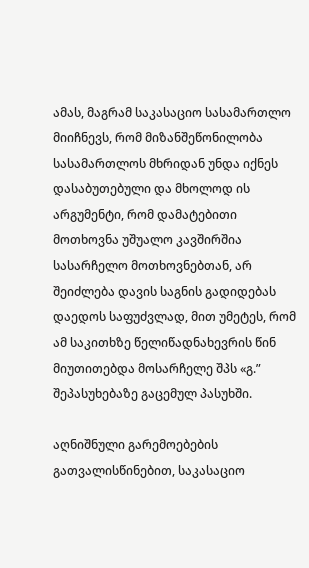ამას, მაგრამ საკასაციო სასამართლო მიიჩნევს, რომ მიზანშეწონილობა სასამართლოს მხრიდან უნდა იქნეს დასაბუთებული და მხოლოდ ის არგუმენტი, რომ დამატებითი მოთხოვნა უშუალო კავშირშია სასარჩელო მოთხოვნებთან, არ შეიძლება დავის საგნის გადიდებას დაედოს საფუძვლად, მით უმეტეს, რომ ამ საკითხზე წელიწადნახევრის წინ მიუთითებდა მოსარჩელე შპს «გ.” შეპასუხებაზე გაცემულ პასუხში.

აღნიშნული გარემოებების გათვალისწინებით, საკასაციო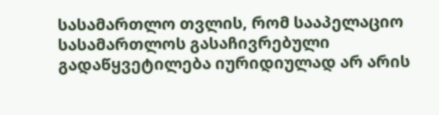სასამართლო თვლის, რომ სააპელაციო სასამართლოს გასაჩივრებული გადაწყვეტილება იურიდიულად არ არის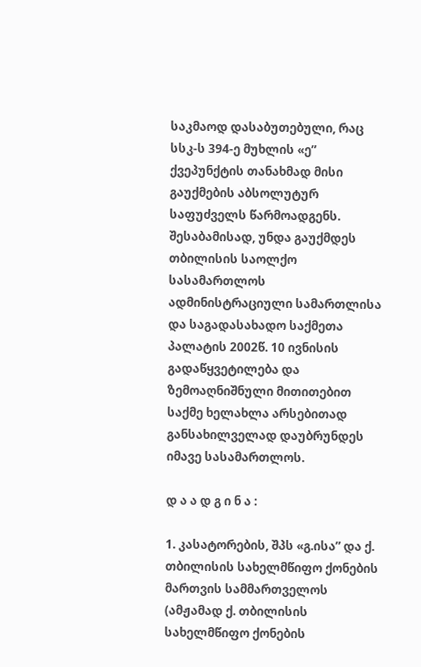საკმაოდ დასაბუთებული, რაც სსკ-ს 394-ე მუხლის «ე” ქვეპუნქტის თანახმად მისი გაუქმების აბსოლუტურ საფუძველს წარმოადგენს. შესაბამისად, უნდა გაუქმდეს თბილისის საოლქო სასამართლოს ადმინისტრაციული სამართლისა და საგადასახადო საქმეთა პალატის 2002წ. 10 ივნისის გადაწყვეტილება და ზემოაღნიშნული მითითებით საქმე ხელახლა არსებითად განსახილველად დაუბრუნდეს იმავე სასამართლოს.

დ ა ა დ გ ი ნ ა :

1. კასატორების, შპს «გ.ისა” და ქ. თბილისის სახელმწიფო ქონების მართვის სამმართველოს (ამჟამად ქ. თბილისის სახელმწიფო ქონების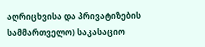აღრიცხვისა და პრივატიზების სამმართველო) საკასაციო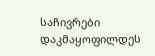საჩივრები დაკმაყოფილდეს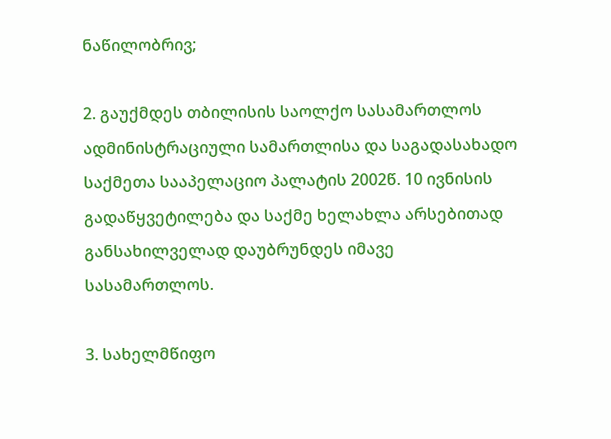ნაწილობრივ;

2. გაუქმდეს თბილისის საოლქო სასამართლოს ადმინისტრაციული სამართლისა და საგადასახადო საქმეთა სააპელაციო პალატის 2002წ. 10 ივნისის გადაწყვეტილება და საქმე ხელახლა არსებითად განსახილველად დაუბრუნდეს იმავე სასამართლოს.

3. სახელმწიფო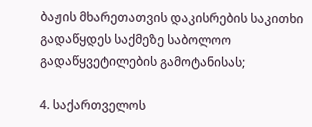ბაჟის მხარეთათვის დაკისრების საკითხი გადაწყდეს საქმეზე საბოლოო გადაწყვეტილების გამოტანისას;

4. საქართველოს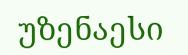უზენაესი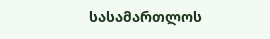სასამართლოს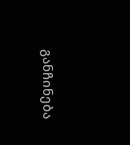განჩინება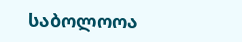საბოლოოა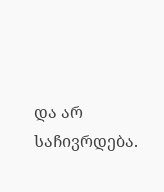და არ საჩივრდება.